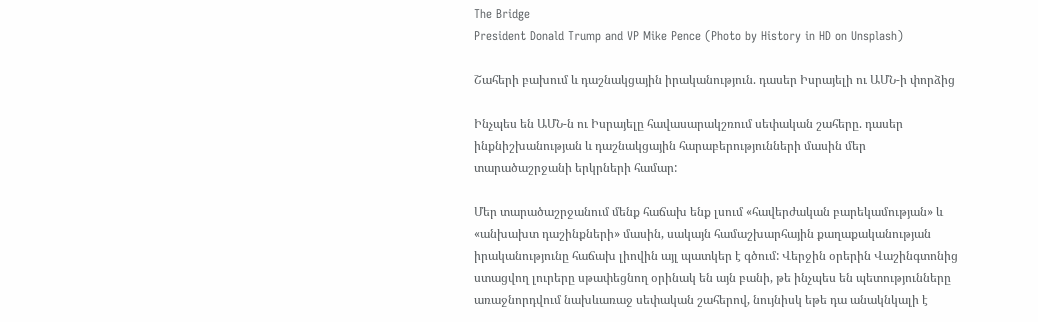The Bridge
President Donald Trump and VP Mike Pence (Photo by History in HD on Unsplash)

Շահերի բախում և դաշնակցային իրականություն. դասեր Իսրայելի ու ԱՄՆ-ի փորձից

Ինչպես են ԱՄՆ-ն ու Իսրայելը հավասարակշռում սեփական շահերը. դասեր ինքնիշխանության և դաշնակցային հարաբերությունների մասին մեր տարածաշրջանի երկրների համար:

Մեր տարածաշրջանում մենք հաճախ ենք լսում «հավերժական բարեկամության» և «անխախտ դաշինքների» մասին, սակայն համաշխարհային քաղաքականության իրականությունը հաճախ լիովին այլ պատկեր է գծում: Վերջին օրերին Վաշինգտոնից ստացվող լուրերը սթափեցնող օրինակ են այն բանի, թե ինչպես են պետությունները առաջնորդվում նախևառաջ սեփական շահերով, նույնիսկ եթե դա անակնկալի է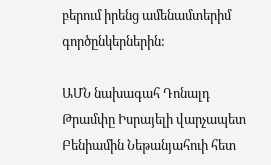բերում իրենց ամենամտերիմ գործընկերներին:

ԱՄՆ նախագահ Դոնալդ Թրամփը Իսրայելի վարչապետ Բենիամին Նեթանյահուի հետ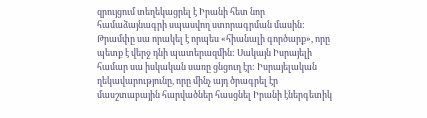զրույցում տեղեկացրել է Իրանի հետ նոր համաձայնագրի սպասվող ստորագրման մասին: Թրամփը սա որակել է որպես «հիանալի գործարք», որը պետք է վերջ դնի պատերազմին: Սակայն Իսրայելի համար սա իսկական սառը ցնցուղ էր: Իսրայելական ղեկավարությունը, որը մինչ այդ ծրագրել էր մասշտաբային հարվածներ հասցնել Իրանի էներգետիկ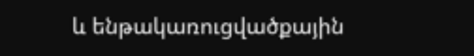և ենթակառուցվածքային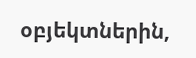օբյեկտներին,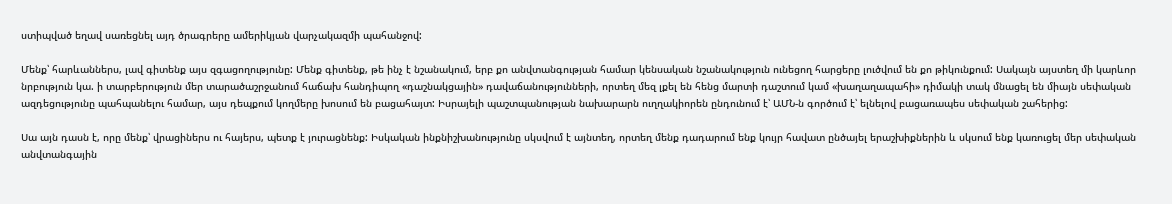ստիպված եղավ սառեցնել այդ ծրագրերը ամերիկյան վարչակազմի պահանջով:

Մենք՝ հարևաններս, լավ գիտենք այս զգացողությունը: Մենք գիտենք, թե ինչ է նշանակում, երբ քո անվտանգության համար կենսական նշանակություն ունեցող հարցերը լուծվում են քո թիկունքում: Սակայն այստեղ մի կարևոր նրբություն կա. ի տարբերություն մեր տարածաշրջանում հաճախ հանդիպող «դաշնակցային» դավաճանությունների, որտեղ մեզ լքել են հենց մարտի դաշտում կամ «խաղաղապահի» դիմակի տակ մնացել են միայն սեփական ազդեցությունը պահպանելու համար, այս դեպքում կողմերը խոսում են բացահայտ: Իսրայելի պաշտպանության նախարարն ուղղակիորեն ընդունում է՝ ԱՄՆ-ն գործում է՝ ելնելով բացառապես սեփական շահերից:

Սա այն դասն է, որը մենք՝ վրացիներս ու հայերս, պետք է յուրացնենք: Իսկական ինքնիշխանությունը սկսվում է այնտեղ, որտեղ մենք դադարում ենք կույր հավատ ընծայել երաշխիքներին և սկսում ենք կառուցել մեր սեփական անվտանգային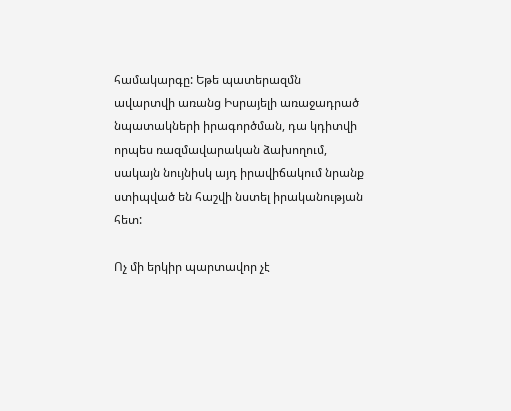համակարգը: Եթե պատերազմն ավարտվի առանց Իսրայելի առաջադրած նպատակների իրագործման, դա կդիտվի որպես ռազմավարական ձախողում, սակայն նույնիսկ այդ իրավիճակում նրանք ստիպված են հաշվի նստել իրականության հետ:

Ոչ մի երկիր պարտավոր չէ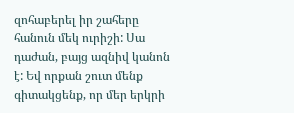զոհաբերել իր շահերը հանուն մեկ ուրիշի: Սա դաժան, բայց ազնիվ կանոն է: Եվ որքան շուտ մենք գիտակցենք, որ մեր երկրի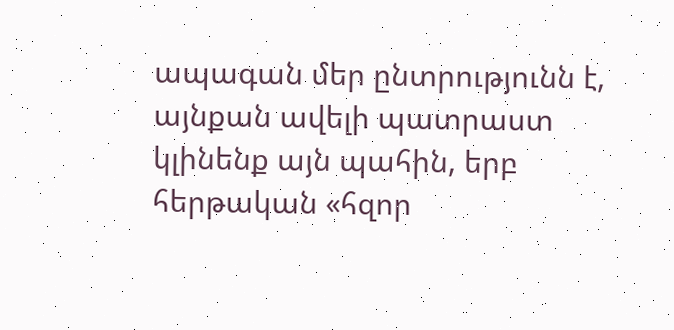ապագան մեր ընտրությունն է, այնքան ավելի պատրաստ կլինենք այն պահին, երբ հերթական «հզոր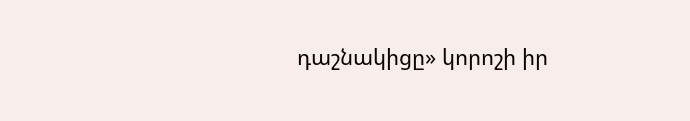դաշնակիցը» կորոշի իր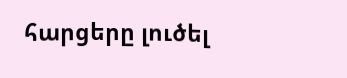հարցերը լուծել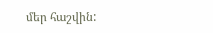մեր հաշվին: